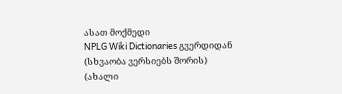ასათ მოქმედი
NPLG Wiki Dictionaries გვერდიდან
(სხვაობა ვერსიებს შორის)
(ახალი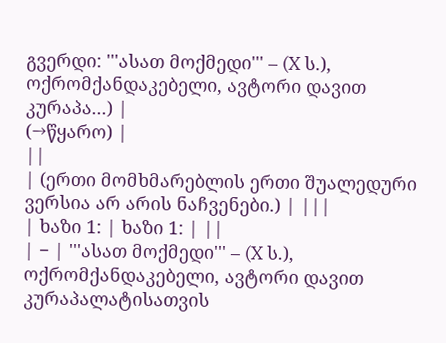გვერდი: '''ასათ მოქმედი''' – (X ს.), ოქრომქანდაკებელი, ავტორი დავით კურაპა...) |
(→წყარო) |
||
| (ერთი მომხმარებლის ერთი შუალედური ვერსია არ არის ნაჩვენები.) | |||
| ხაზი 1: | ხაზი 1: | ||
| − | '''ასათ მოქმედი''' – (X ს.), ოქრომქანდაკებელი, ავტორი დავით კურაპალატისათვის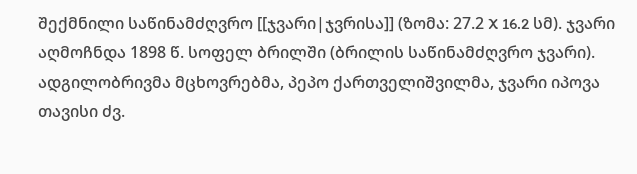შექმნილი საწინამძღვრო [[ჯვარი|ჯვრისა]] (ზომა: 27.2 X 16.2 სმ). ჯვარი აღმოჩნდა 1898 წ. სოფელ ბრილში (ბრილის საწინამძღვრო ჯვარი). ადგილობრივმა მცხოვრებმა, პეპო ქართველიშვილმა, ჯვარი იპოვა თავისი ძვ.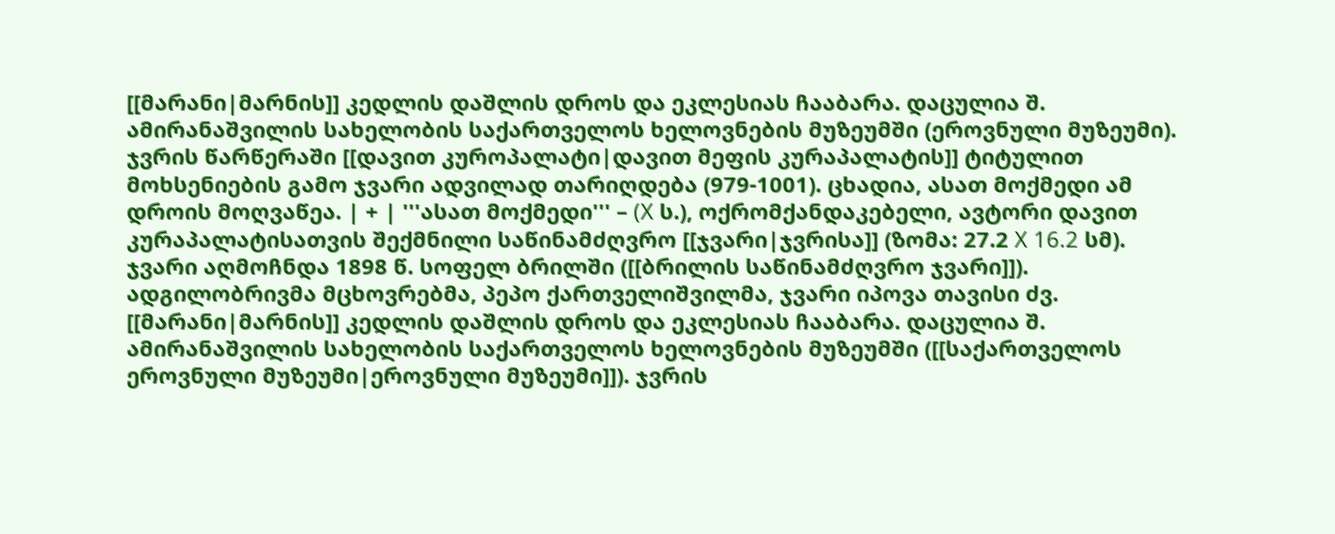[[მარანი|მარნის]] კედლის დაშლის დროს და ეკლესიას ჩააბარა. დაცულია შ. ამირანაშვილის სახელობის საქართველოს ხელოვნების მუზეუმში (ეროვნული მუზეუმი). ჯვრის წარწერაში [[დავით კუროპალატი|დავით მეფის კურაპალატის]] ტიტულით მოხსენიების გამო ჯვარი ადვილად თარიღდება (979-1001). ცხადია, ასათ მოქმედი ამ დროის მოღვაწეა. | + | '''ასათ მოქმედი''' – (X ს.), ოქრომქანდაკებელი, ავტორი დავით კურაპალატისათვის შექმნილი საწინამძღვრო [[ჯვარი|ჯვრისა]] (ზომა: 27.2 X 16.2 სმ). ჯვარი აღმოჩნდა 1898 წ. სოფელ ბრილში ([[ბრილის საწინამძღვრო ჯვარი]]). ადგილობრივმა მცხოვრებმა, პეპო ქართველიშვილმა, ჯვარი იპოვა თავისი ძვ. [[მარანი|მარნის]] კედლის დაშლის დროს და ეკლესიას ჩააბარა. დაცულია შ. ამირანაშვილის სახელობის საქართველოს ხელოვნების მუზეუმში ([[საქართველოს ეროვნული მუზეუმი|ეროვნული მუზეუმი]]). ჯვრის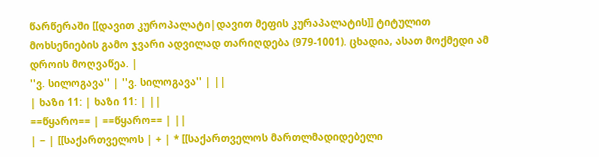წარწერაში [[დავით კუროპალატი|დავით მეფის კურაპალატის]] ტიტულით მოხსენიების გამო ჯვარი ადვილად თარიღდება (979-1001). ცხადია, ასათ მოქმედი ამ დროის მოღვაწეა. |
''ვ. სილოგავა'' | ''ვ. სილოგავა'' | ||
| ხაზი 11: | ხაზი 11: | ||
==წყარო== | ==წყარო== | ||
| − | [[საქართველოს | + | * [[საქართველოს მართლმადიდებელი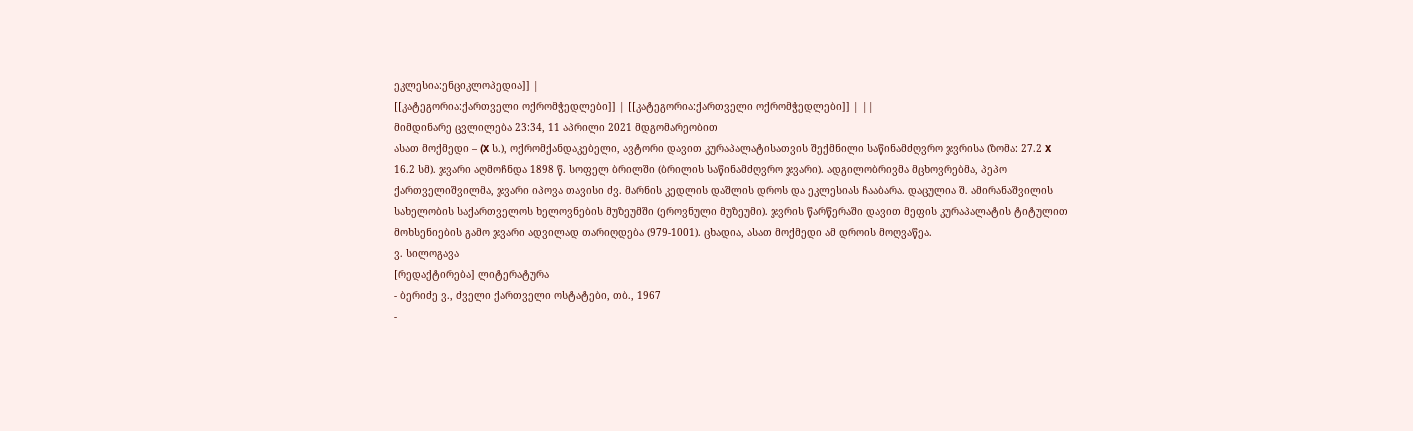ეკლესია:ენციკლოპედია]] |
[[კატეგორია:ქართველი ოქრომჭედლები]] | [[კატეგორია:ქართველი ოქრომჭედლები]] | ||
მიმდინარე ცვლილება 23:34, 11 აპრილი 2021 მდგომარეობით
ასათ მოქმედი – (X ს.), ოქრომქანდაკებელი, ავტორი დავით კურაპალატისათვის შექმნილი საწინამძღვრო ჯვრისა (ზომა: 27.2 X 16.2 სმ). ჯვარი აღმოჩნდა 1898 წ. სოფელ ბრილში (ბრილის საწინამძღვრო ჯვარი). ადგილობრივმა მცხოვრებმა, პეპო ქართველიშვილმა, ჯვარი იპოვა თავისი ძვ. მარნის კედლის დაშლის დროს და ეკლესიას ჩააბარა. დაცულია შ. ამირანაშვილის სახელობის საქართველოს ხელოვნების მუზეუმში (ეროვნული მუზეუმი). ჯვრის წარწერაში დავით მეფის კურაპალატის ტიტულით მოხსენიების გამო ჯვარი ადვილად თარიღდება (979-1001). ცხადია, ასათ მოქმედი ამ დროის მოღვაწეა.
ვ. სილოგავა
[რედაქტირება] ლიტერატურა
- ბერიძე ვ., ძველი ქართველი ოსტატები, თბ., 1967
-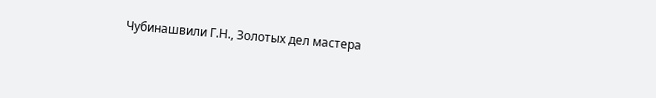Чубинашвили Г.Н., Золотых дел мастера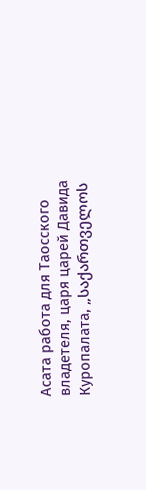Асата работа для Таосского владетеля, царя царей Давида Куропалата, „საქართველოს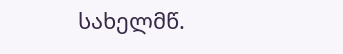სახელმწ.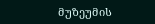მუზეუმის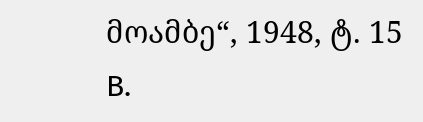მოამბე“, 1948, ტ. 15 B.